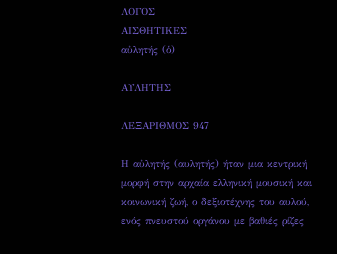ΛΟΓΟΣ
ΑΙΣΘΗΤΙΚΕΣ
αὐλητής (ὁ)

ΑΥΛΗΤΗΣ

ΛΕΞΑΡΙΘΜΟΣ 947

Η αὐλητής (αυλητής) ήταν μια κεντρική μορφή στην αρχαία ελληνική μουσική και κοινωνική ζωή, ο δεξιοτέχνης του αυλού, ενός πνευστού οργάνου με βαθιές ρίζες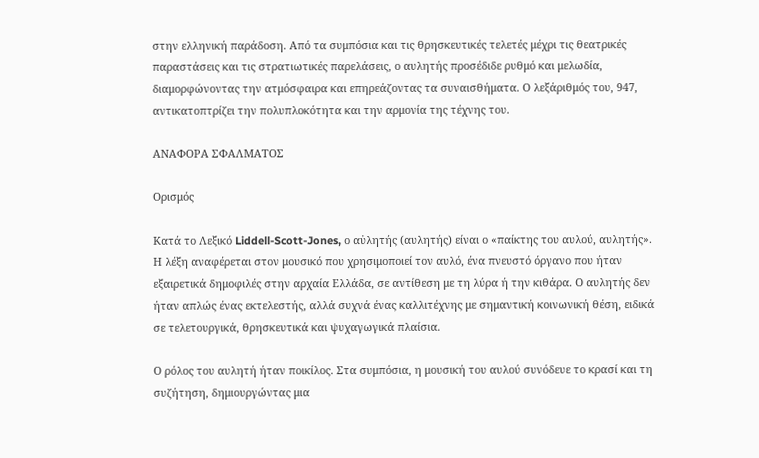στην ελληνική παράδοση. Από τα συμπόσια και τις θρησκευτικές τελετές μέχρι τις θεατρικές παραστάσεις και τις στρατιωτικές παρελάσεις, ο αυλητής προσέδιδε ρυθμό και μελωδία, διαμορφώνοντας την ατμόσφαιρα και επηρεάζοντας τα συναισθήματα. Ο λεξάριθμός του, 947, αντικατοπτρίζει την πολυπλοκότητα και την αρμονία της τέχνης του.

ΑΝΑΦΟΡΑ ΣΦΑΛΜΑΤΟΣ

Ορισμός

Κατά το Λεξικό Liddell-Scott-Jones, ο αὐλητής (αυλητής) είναι ο «παίκτης του αυλού, αυλητής». Η λέξη αναφέρεται στον μουσικό που χρησιμοποιεί τον αυλό, ένα πνευστό όργανο που ήταν εξαιρετικά δημοφιλές στην αρχαία Ελλάδα, σε αντίθεση με τη λύρα ή την κιθάρα. Ο αυλητής δεν ήταν απλώς ένας εκτελεστής, αλλά συχνά ένας καλλιτέχνης με σημαντική κοινωνική θέση, ειδικά σε τελετουργικά, θρησκευτικά και ψυχαγωγικά πλαίσια.

Ο ρόλος του αυλητή ήταν ποικίλος. Στα συμπόσια, η μουσική του αυλού συνόδευε το κρασί και τη συζήτηση, δημιουργώντας μια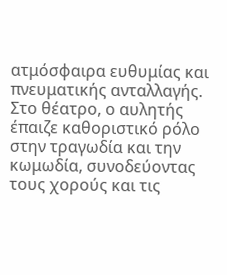ατμόσφαιρα ευθυμίας και πνευματικής ανταλλαγής. Στο θέατρο, ο αυλητής έπαιζε καθοριστικό ρόλο στην τραγωδία και την κωμωδία, συνοδεύοντας τους χορούς και τις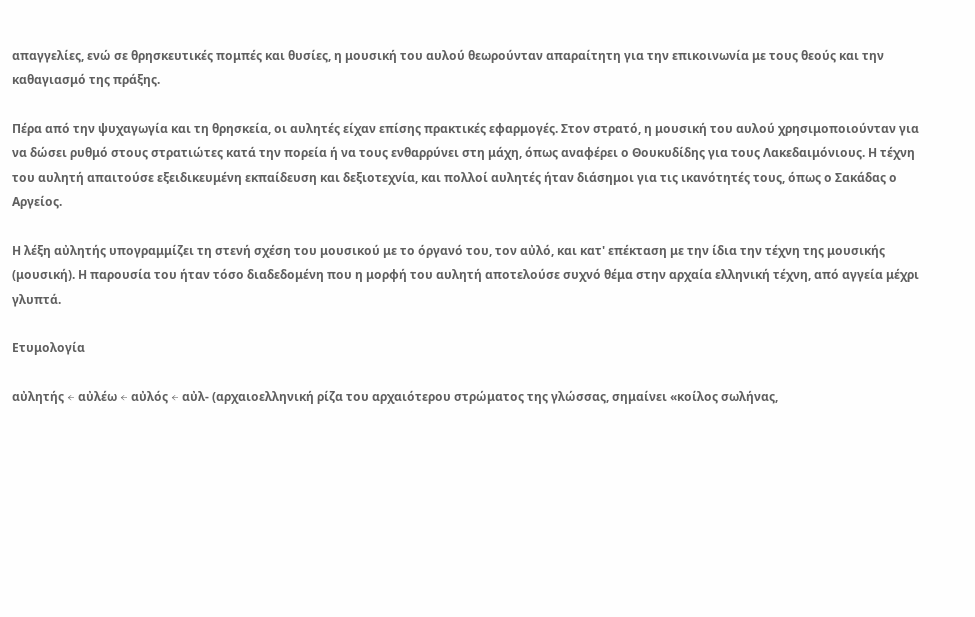απαγγελίες, ενώ σε θρησκευτικές πομπές και θυσίες, η μουσική του αυλού θεωρούνταν απαραίτητη για την επικοινωνία με τους θεούς και την καθαγιασμό της πράξης.

Πέρα από την ψυχαγωγία και τη θρησκεία, οι αυλητές είχαν επίσης πρακτικές εφαρμογές. Στον στρατό, η μουσική του αυλού χρησιμοποιούνταν για να δώσει ρυθμό στους στρατιώτες κατά την πορεία ή να τους ενθαρρύνει στη μάχη, όπως αναφέρει ο Θουκυδίδης για τους Λακεδαιμόνιους. Η τέχνη του αυλητή απαιτούσε εξειδικευμένη εκπαίδευση και δεξιοτεχνία, και πολλοί αυλητές ήταν διάσημοι για τις ικανότητές τους, όπως ο Σακάδας ο Αργείος.

Η λέξη αὐλητής υπογραμμίζει τη στενή σχέση του μουσικού με το όργανό του, τον αὐλό, και κατ' επέκταση με την ίδια την τέχνη της μουσικής (μουσική). Η παρουσία του ήταν τόσο διαδεδομένη που η μορφή του αυλητή αποτελούσε συχνό θέμα στην αρχαία ελληνική τέχνη, από αγγεία μέχρι γλυπτά.

Ετυμολογία

αὐλητής ← αὐλέω ← αὐλός ← αὐλ- (αρχαιοελληνική ρίζα του αρχαιότερου στρώματος της γλώσσας, σημαίνει «κοίλος σωλήνας,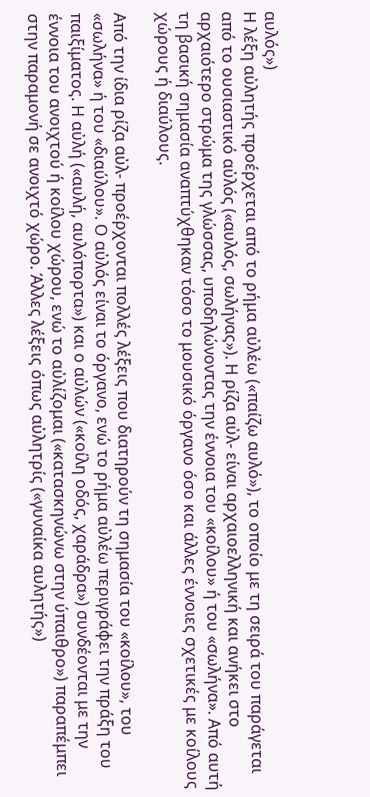αυλός»)
Η λέξη αὐλητής προέρχεται από το ρήμα αὐλέω («παίζω αυλό»), το οποίο με τη σειρά του παράγεται από το ουσιαστικό αὐλός («αυλός, σωλήνας»). Η ρίζα αὐλ- είναι αρχαιοελληνική και ανήκει στο αρχαιότερο στρώμα της γλώσσας, υποδηλώνοντας την έννοια του «κοίλου» ή του «σωλήνα». Από αυτή τη βασική σημασία αναπτύχθηκαν τόσο το μουσικό όργανο όσο και άλλες έννοιες σχετικές με κοίλους χώρους ή διαύλους.

Από την ίδια ρίζα αὐλ- προέρχονται πολλές λέξεις που διατηρούν τη σημασία του «κοίλου», του «σωλήνα» ή του «διαύλου». Ο αὐλός είναι το όργανο, ενώ το ρήμα αὐλέω περιγράφει την πράξη του παιξίματος. Η αὐλή («αυλή, αυλόπορτα») και ο αὐλών («κοίλη οδός, χαράδρα») συνδέονται με την έννοια του ανοιχτού ή κοίλου χώρου, ενώ το αὐλίζομαι («κατασκηνώνω στην ύπαιθρο») παραπέμπει στην παραμονή σε ανοιχτό χώρο. Άλλες λέξεις όπως αὐλητρίς («γυναίκα αυλητής»)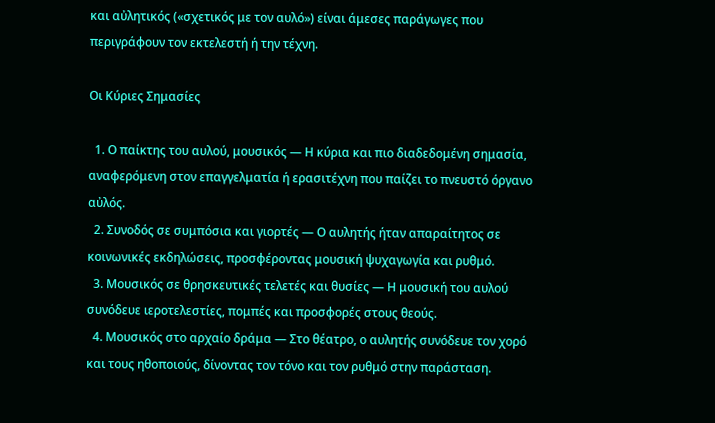και αὐλητικός («σχετικός με τον αυλό») είναι άμεσες παράγωγες που περιγράφουν τον εκτελεστή ή την τέχνη.

Οι Κύριες Σημασίες

  1. Ο παίκτης του αυλού, μουσικός — Η κύρια και πιο διαδεδομένη σημασία, αναφερόμενη στον επαγγελματία ή ερασιτέχνη που παίζει το πνευστό όργανο αὐλός.
  2. Συνοδός σε συμπόσια και γιορτές — Ο αυλητής ήταν απαραίτητος σε κοινωνικές εκδηλώσεις, προσφέροντας μουσική ψυχαγωγία και ρυθμό.
  3. Μουσικός σε θρησκευτικές τελετές και θυσίες — Η μουσική του αυλού συνόδευε ιεροτελεστίες, πομπές και προσφορές στους θεούς.
  4. Μουσικός στο αρχαίο δράμα — Στο θέατρο, ο αυλητής συνόδευε τον χορό και τους ηθοποιούς, δίνοντας τον τόνο και τον ρυθμό στην παράσταση.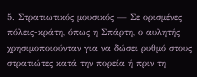5. Στρατιωτικός μουσικός — Σε ορισμένες πόλεις-κράτη, όπως η Σπάρτη, ο αυλητής χρησιμοποιούνταν για να δώσει ρυθμό στους στρατιώτες κατά την πορεία ή πριν τη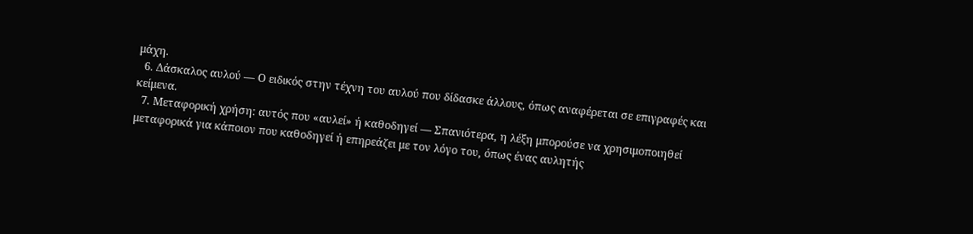μάχη.
  6. Δάσκαλος αυλού — Ο ειδικός στην τέχνη του αυλού που δίδασκε άλλους, όπως αναφέρεται σε επιγραφές και κείμενα.
  7. Μεταφορική χρήση: αυτός που «αυλεί» ή καθοδηγεί — Σπανιότερα, η λέξη μπορούσε να χρησιμοποιηθεί μεταφορικά για κάποιον που καθοδηγεί ή επηρεάζει με τον λόγο του, όπως ένας αυλητής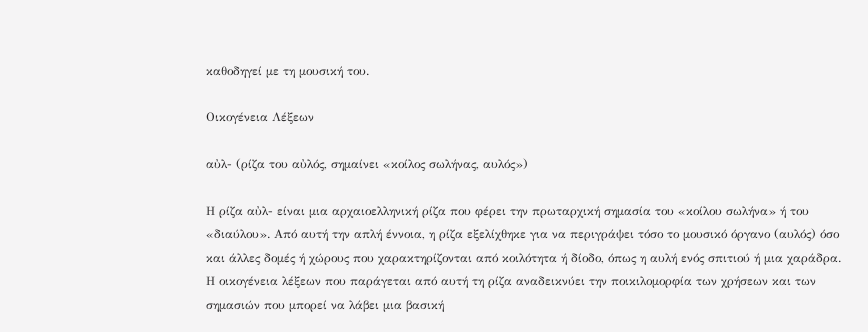καθοδηγεί με τη μουσική του.

Οικογένεια Λέξεων

αὐλ- (ρίζα του αὐλός, σημαίνει «κοίλος σωλήνας, αυλός»)

Η ρίζα αὐλ- είναι μια αρχαιοελληνική ρίζα που φέρει την πρωταρχική σημασία του «κοίλου σωλήνα» ή του «διαύλου». Από αυτή την απλή έννοια, η ρίζα εξελίχθηκε για να περιγράψει τόσο το μουσικό όργανο (αυλός) όσο και άλλες δομές ή χώρους που χαρακτηρίζονται από κοιλότητα ή δίοδο, όπως η αυλή ενός σπιτιού ή μια χαράδρα. Η οικογένεια λέξεων που παράγεται από αυτή τη ρίζα αναδεικνύει την ποικιλομορφία των χρήσεων και των σημασιών που μπορεί να λάβει μια βασική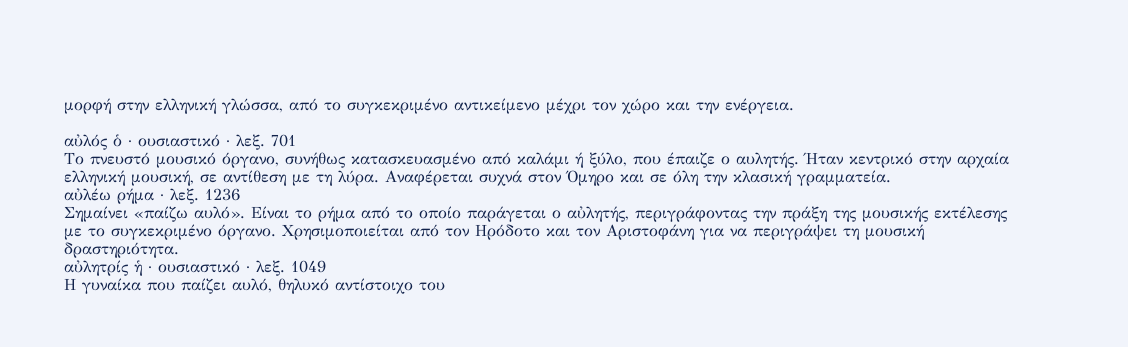μορφή στην ελληνική γλώσσα, από το συγκεκριμένο αντικείμενο μέχρι τον χώρο και την ενέργεια.

αὐλός ὁ · ουσιαστικό · λεξ. 701
Το πνευστό μουσικό όργανο, συνήθως κατασκευασμένο από καλάμι ή ξύλο, που έπαιζε ο αυλητής. Ήταν κεντρικό στην αρχαία ελληνική μουσική, σε αντίθεση με τη λύρα. Αναφέρεται συχνά στον Όμηρο και σε όλη την κλασική γραμματεία.
αὐλέω ρήμα · λεξ. 1236
Σημαίνει «παίζω αυλό». Είναι το ρήμα από το οποίο παράγεται ο αὐλητής, περιγράφοντας την πράξη της μουσικής εκτέλεσης με το συγκεκριμένο όργανο. Χρησιμοποιείται από τον Ηρόδοτο και τον Αριστοφάνη για να περιγράψει τη μουσική δραστηριότητα.
αὐλητρίς ἡ · ουσιαστικό · λεξ. 1049
Η γυναίκα που παίζει αυλό, θηλυκό αντίστοιχο του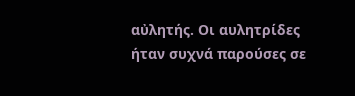αὐλητής. Οι αυλητρίδες ήταν συχνά παρούσες σε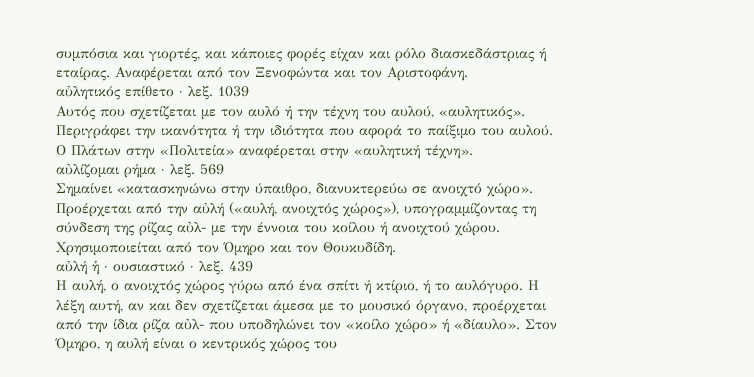συμπόσια και γιορτές, και κάποιες φορές είχαν και ρόλο διασκεδάστριας ή εταίρας. Αναφέρεται από τον Ξενοφώντα και τον Αριστοφάνη.
αὐλητικός επίθετο · λεξ. 1039
Αυτός που σχετίζεται με τον αυλό ή την τέχνη του αυλού, «αυλητικός». Περιγράφει την ικανότητα ή την ιδιότητα που αφορά το παίξιμο του αυλού. Ο Πλάτων στην «Πολιτεία» αναφέρεται στην «αυλητική τέχνη».
αὐλίζομαι ρήμα · λεξ. 569
Σημαίνει «κατασκηνώνω στην ύπαιθρο, διανυκτερεύω σε ανοιχτό χώρο». Προέρχεται από την αὐλή («αυλή, ανοιχτός χώρος»), υπογραμμίζοντας τη σύνδεση της ρίζας αὐλ- με την έννοια του κοίλου ή ανοιχτού χώρου. Χρησιμοποιείται από τον Όμηρο και τον Θουκυδίδη.
αὐλή ἡ · ουσιαστικό · λεξ. 439
Η αυλή, ο ανοιχτός χώρος γύρω από ένα σπίτι ή κτίριο, ή το αυλόγυρο. Η λέξη αυτή, αν και δεν σχετίζεται άμεσα με το μουσικό όργανο, προέρχεται από την ίδια ρίζα αὐλ- που υποδηλώνει τον «κοίλο χώρο» ή «δίαυλο». Στον Όμηρο, η αυλή είναι ο κεντρικός χώρος του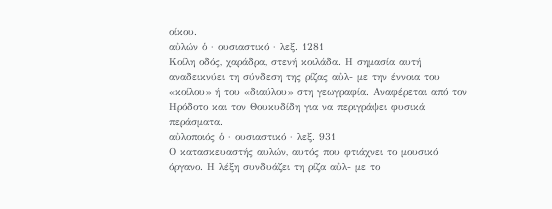οίκου.
αὐλών ὁ · ουσιαστικό · λεξ. 1281
Κοίλη οδός, χαράδρα, στενή κοιλάδα. Η σημασία αυτή αναδεικνύει τη σύνδεση της ρίζας αὐλ- με την έννοια του «κοίλου» ή του «διαύλου» στη γεωγραφία. Αναφέρεται από τον Ηρόδοτο και τον Θουκυδίδη για να περιγράψει φυσικά περάσματα.
αὐλοποιός ὁ · ουσιαστικό · λεξ. 931
Ο κατασκευαστής αυλών, αυτός που φτιάχνει το μουσικό όργανο. Η λέξη συνδυάζει τη ρίζα αὐλ- με το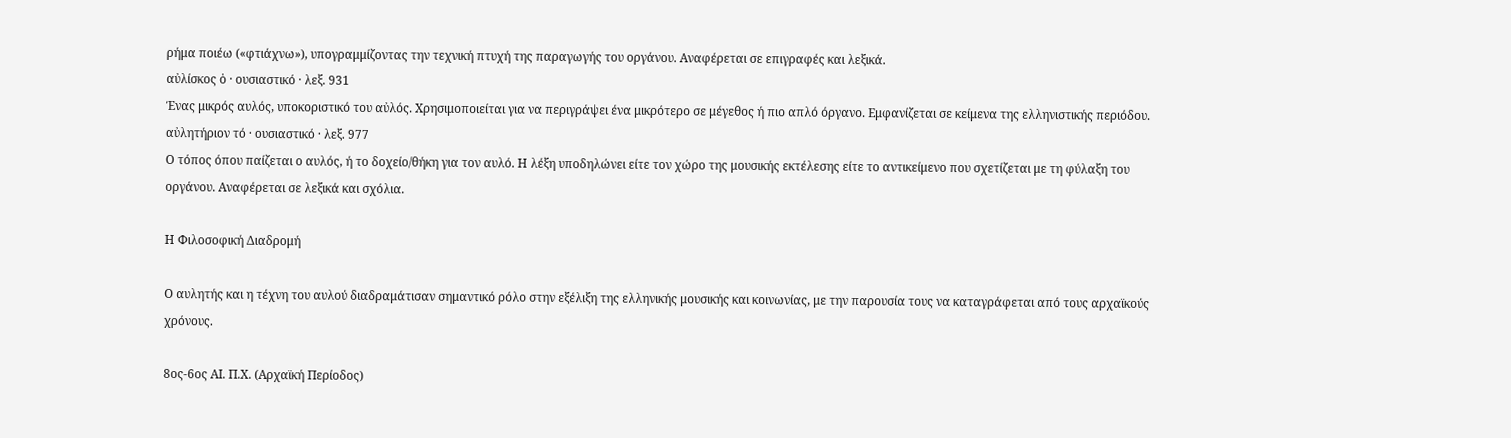ρήμα ποιέω («φτιάχνω»), υπογραμμίζοντας την τεχνική πτυχή της παραγωγής του οργάνου. Αναφέρεται σε επιγραφές και λεξικά.
αὐλίσκος ὁ · ουσιαστικό · λεξ. 931
Ένας μικρός αυλός, υποκοριστικό του αὐλός. Χρησιμοποιείται για να περιγράψει ένα μικρότερο σε μέγεθος ή πιο απλό όργανο. Εμφανίζεται σε κείμενα της ελληνιστικής περιόδου.
αὐλητήριον τό · ουσιαστικό · λεξ. 977
Ο τόπος όπου παίζεται ο αυλός, ή το δοχείο/θήκη για τον αυλό. Η λέξη υποδηλώνει είτε τον χώρο της μουσικής εκτέλεσης είτε το αντικείμενο που σχετίζεται με τη φύλαξη του οργάνου. Αναφέρεται σε λεξικά και σχόλια.

Η Φιλοσοφική Διαδρομή

Ο αυλητής και η τέχνη του αυλού διαδραμάτισαν σημαντικό ρόλο στην εξέλιξη της ελληνικής μουσικής και κοινωνίας, με την παρουσία τους να καταγράφεται από τους αρχαϊκούς χρόνους.

8ος-6ος ΑΙ. Π.Χ. (Αρχαϊκή Περίοδος)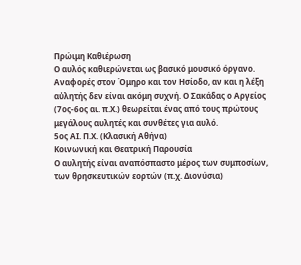Πρώιμη Καθιέρωση
Ο αυλός καθιερώνεται ως βασικό μουσικό όργανο. Αναφορές στον Όμηρο και τον Ησίοδο, αν και η λέξη αὐλητής δεν είναι ακόμη συχνή. Ο Σακάδας ο Αργείος (7ος-6ος αι. π.Χ.) θεωρείται ένας από τους πρώτους μεγάλους αυλητές και συνθέτες για αυλό.
5ος ΑΙ. Π.Χ. (Κλασική Αθήνα)
Κοινωνική και Θεατρική Παρουσία
Ο αυλητής είναι αναπόσπαστο μέρος των συμποσίων, των θρησκευτικών εορτών (π.χ. Διονύσια)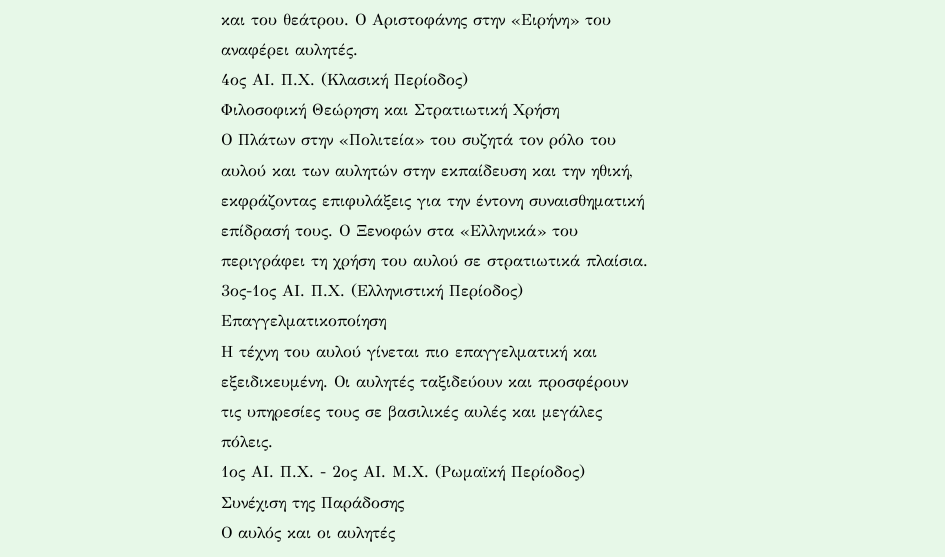και του θεάτρου. Ο Αριστοφάνης στην «Ειρήνη» του αναφέρει αυλητές.
4ος ΑΙ. Π.Χ. (Κλασική Περίοδος)
Φιλοσοφική Θεώρηση και Στρατιωτική Χρήση
Ο Πλάτων στην «Πολιτεία» του συζητά τον ρόλο του αυλού και των αυλητών στην εκπαίδευση και την ηθική, εκφράζοντας επιφυλάξεις για την έντονη συναισθηματική επίδρασή τους. Ο Ξενοφών στα «Ελληνικά» του περιγράφει τη χρήση του αυλού σε στρατιωτικά πλαίσια.
3ος-1ος ΑΙ. Π.Χ. (Ελληνιστική Περίοδος)
Επαγγελματικοποίηση
Η τέχνη του αυλού γίνεται πιο επαγγελματική και εξειδικευμένη. Οι αυλητές ταξιδεύουν και προσφέρουν τις υπηρεσίες τους σε βασιλικές αυλές και μεγάλες πόλεις.
1ος ΑΙ. Π.Χ. - 2ος ΑΙ. Μ.Χ. (Ρωμαϊκή Περίοδος)
Συνέχιση της Παράδοσης
Ο αυλός και οι αυλητές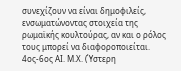συνεχίζουν να είναι δημοφιλείς, ενσωματώνοντας στοιχεία της ρωμαϊκής κουλτούρας, αν και ο ρόλος τους μπορεί να διαφοροποιείται.
4ος-6ος ΑΙ. Μ.Χ. (Ύστερη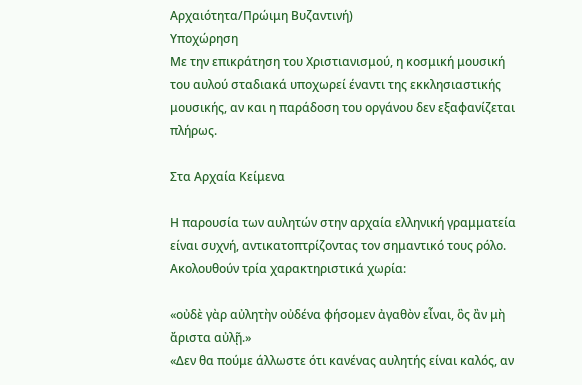Αρχαιότητα/Πρώιμη Βυζαντινή)
Υποχώρηση
Με την επικράτηση του Χριστιανισμού, η κοσμική μουσική του αυλού σταδιακά υποχωρεί έναντι της εκκλησιαστικής μουσικής, αν και η παράδοση του οργάνου δεν εξαφανίζεται πλήρως.

Στα Αρχαία Κείμενα

Η παρουσία των αυλητών στην αρχαία ελληνική γραμματεία είναι συχνή, αντικατοπτρίζοντας τον σημαντικό τους ρόλο. Ακολουθούν τρία χαρακτηριστικά χωρία:

«οὐδὲ γὰρ αὐλητὴν οὐδένα φήσομεν ἀγαθὸν εἶναι, ὃς ἂν μὴ ἄριστα αὐλῇ.»
«Δεν θα πούμε άλλωστε ότι κανένας αυλητής είναι καλός, αν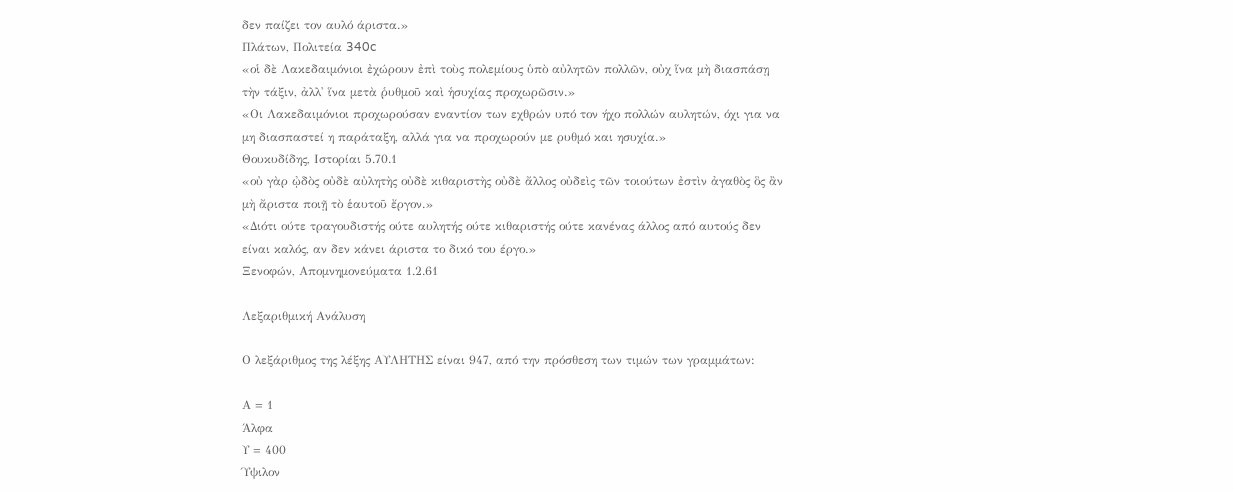δεν παίζει τον αυλό άριστα.»
Πλάτων, Πολιτεία 340c
«οἱ δὲ Λακεδαιμόνιοι ἐχώρουν ἐπὶ τοὺς πολεμίους ὑπὸ αὐλητῶν πολλῶν, οὐχ ἵνα μὴ διασπάσῃ τὴν τάξιν, ἀλλ' ἵνα μετὰ ῥυθμοῦ καὶ ἡσυχίας προχωρῶσιν.»
«Οι Λακεδαιμόνιοι προχωρούσαν εναντίον των εχθρών υπό τον ήχο πολλών αυλητών, όχι για να μη διασπαστεί η παράταξη, αλλά για να προχωρούν με ρυθμό και ησυχία.»
Θουκυδίδης, Ιστορίαι 5.70.1
«οὐ γὰρ ᾠδὸς οὐδὲ αὐλητὴς οὐδὲ κιθαριστὴς οὐδὲ ἄλλος οὐδεὶς τῶν τοιούτων ἐστὶν ἀγαθὸς ὃς ἂν μὴ ἄριστα ποιῇ τὸ ἑαυτοῦ ἔργον.»
«Διότι ούτε τραγουδιστής ούτε αυλητής ούτε κιθαριστής ούτε κανένας άλλος από αυτούς δεν είναι καλός, αν δεν κάνει άριστα το δικό του έργο.»
Ξενοφών, Απομνημονεύματα 1.2.61

Λεξαριθμική Ανάλυση

Ο λεξάριθμος της λέξης ΑΥΛΗΤΗΣ είναι 947, από την πρόσθεση των τιμών των γραμμάτων:

Α = 1
Άλφα
Υ = 400
Ύψιλον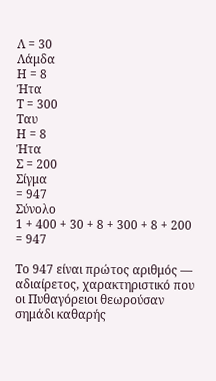Λ = 30
Λάμδα
Η = 8
Ήτα
Τ = 300
Ταυ
Η = 8
Ήτα
Σ = 200
Σίγμα
= 947
Σύνολο
1 + 400 + 30 + 8 + 300 + 8 + 200 = 947

Το 947 είναι πρώτος αριθμός — αδιαίρετος, χαρακτηριστικό που οι Πυθαγόρειοι θεωρούσαν σημάδι καθαρής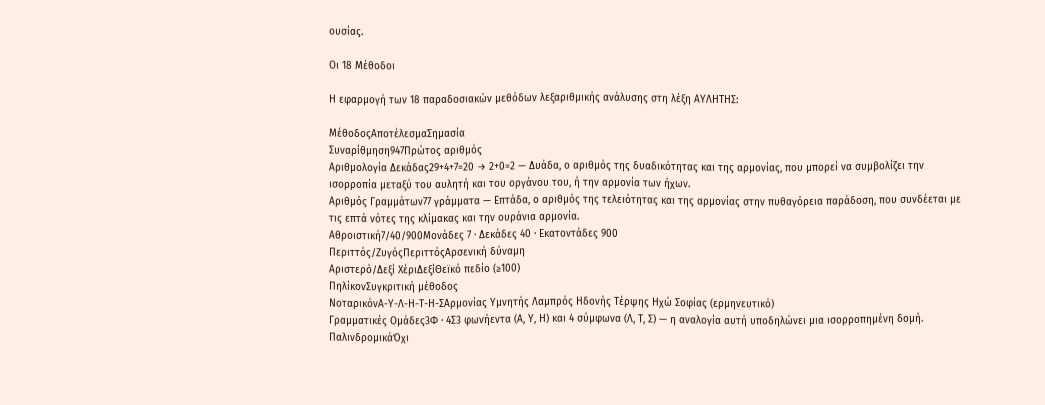ουσίας.

Οι 18 Μέθοδοι

Η εφαρμογή των 18 παραδοσιακών μεθόδων λεξαριθμικής ανάλυσης στη λέξη ΑΥΛΗΤΗΣ:

ΜέθοδοςΑποτέλεσμαΣημασία
Συναρίθμηση947Πρώτος αριθμός
Αριθμολογία Δεκάδας29+4+7=20 → 2+0=2 — Δυάδα, ο αριθμός της δυαδικότητας και της αρμονίας, που μπορεί να συμβολίζει την ισορροπία μεταξύ του αυλητή και του οργάνου του, ή την αρμονία των ήχων.
Αριθμός Γραμμάτων77 γράμματα — Επτάδα, ο αριθμός της τελειότητας και της αρμονίας στην πυθαγόρεια παράδοση, που συνδέεται με τις επτά νότες της κλίμακας και την ουράνια αρμονία.
Αθροιστική7/40/900Μονάδες 7 · Δεκάδες 40 · Εκατοντάδες 900
Περιττός/ΖυγόςΠεριττόςΑρσενική δύναμη
Αριστερό/Δεξί ΧέριΔεξίΘεϊκό πεδίο (≥100)
ΠηλίκονΣυγκριτική μέθοδος
ΝοταρικόνΑ-Υ-Λ-Η-Τ-Η-ΣΑρμονίας Υμνητής Λαμπρός Ηδονής Τέρψης Ηχώ Σοφίας (ερμηνευτικό)
Γραμματικές Ομάδες3Φ · 4Σ3 φωνήεντα (Α, Υ, Η) και 4 σύμφωνα (Λ, Τ, Σ) — η αναλογία αυτή υποδηλώνει μια ισορροπημένη δομή.
ΠαλινδρομικάΌχι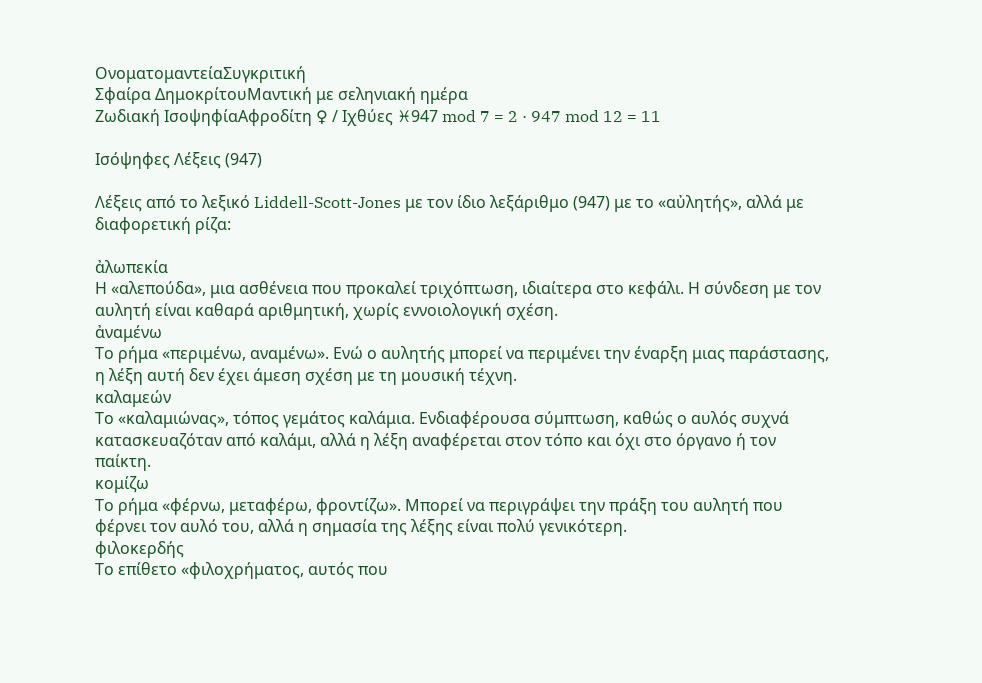ΟνοματομαντείαΣυγκριτική
Σφαίρα ΔημοκρίτουΜαντική με σεληνιακή ημέρα
Ζωδιακή ΙσοψηφίαΑφροδίτη ♀ / Ιχθύες ♓947 mod 7 = 2 · 947 mod 12 = 11

Ισόψηφες Λέξεις (947)

Λέξεις από το λεξικό Liddell-Scott-Jones με τον ίδιο λεξάριθμο (947) με το «αὐλητής», αλλά με διαφορετική ρίζα:

ἀλωπεκία
Η «αλεπούδα», μια ασθένεια που προκαλεί τριχόπτωση, ιδιαίτερα στο κεφάλι. Η σύνδεση με τον αυλητή είναι καθαρά αριθμητική, χωρίς εννοιολογική σχέση.
ἀναμένω
Το ρήμα «περιμένω, αναμένω». Ενώ ο αυλητής μπορεί να περιμένει την έναρξη μιας παράστασης, η λέξη αυτή δεν έχει άμεση σχέση με τη μουσική τέχνη.
καλαμεών
Το «καλαμιώνας», τόπος γεμάτος καλάμια. Ενδιαφέρουσα σύμπτωση, καθώς ο αυλός συχνά κατασκευαζόταν από καλάμι, αλλά η λέξη αναφέρεται στον τόπο και όχι στο όργανο ή τον παίκτη.
κομίζω
Το ρήμα «φέρνω, μεταφέρω, φροντίζω». Μπορεί να περιγράψει την πράξη του αυλητή που φέρνει τον αυλό του, αλλά η σημασία της λέξης είναι πολύ γενικότερη.
φιλοκερδής
Το επίθετο «φιλοχρήματος, αυτός που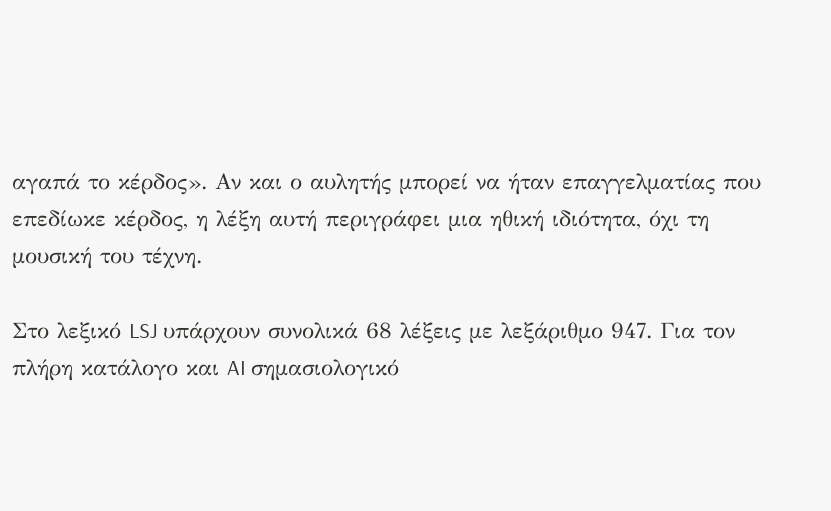αγαπά το κέρδος». Αν και ο αυλητής μπορεί να ήταν επαγγελματίας που επεδίωκε κέρδος, η λέξη αυτή περιγράφει μια ηθική ιδιότητα, όχι τη μουσική του τέχνη.

Στο λεξικό LSJ υπάρχουν συνολικά 68 λέξεις με λεξάριθμο 947. Για τον πλήρη κατάλογο και AI σημασιολογικό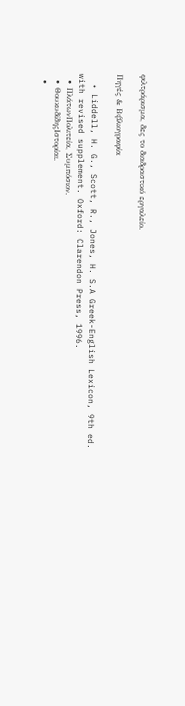φιλτράρισμα, δες το διαδραστικό εργαλείο.

Πηγές & Βιβλιογραφία

  • Liddell, H. G., Scott, R., Jones, H. S.A Greek-English Lexicon, 9th ed. with revised supplement. Oxford: Clarendon Press, 1996.
  • ΠλάτωνΠολιτεία, Συμπόσιον.
  • ΘουκυδίδηςΙστορίαι.
  •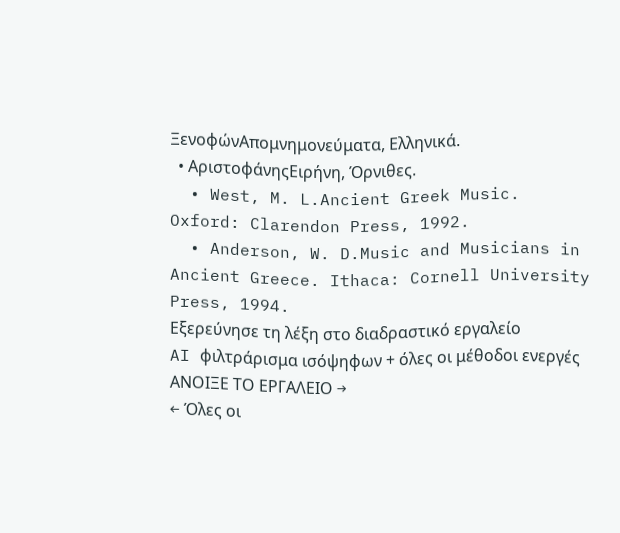ΞενοφώνΑπομνημονεύματα, Ελληνικά.
  • ΑριστοφάνηςΕιρήνη, Όρνιθες.
  • West, M. L.Ancient Greek Music. Oxford: Clarendon Press, 1992.
  • Anderson, W. D.Music and Musicians in Ancient Greece. Ithaca: Cornell University Press, 1994.
Εξερεύνησε τη λέξη στο διαδραστικό εργαλείο
AI φιλτράρισμα ισόψηφων + όλες οι μέθοδοι ενεργές
ΑΝΟΙΞΕ ΤΟ ΕΡΓΑΛΕΙΟ →
← Όλες οι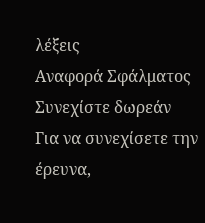λέξεις
Αναφορά Σφάλματος
Συνεχίστε δωρεάν
Για να συνεχίσετε την έρευνα,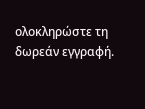ολοκληρώστε τη δωρεάν εγγραφή.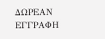ΔΩΡΕΑΝ ΕΓΓΡΑΦΗ